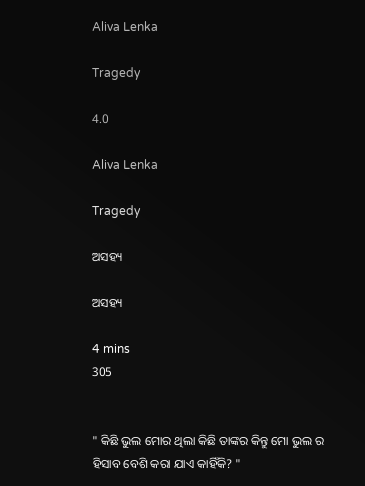Aliva Lenka

Tragedy

4.0

Aliva Lenka

Tragedy

ଅସହ୍ୟ

ଅସହ୍ୟ

4 mins
305


" କିଛି ଭୁଲ ମୋର ଥିଲା କିଛି ତାଙ୍କର କିନ୍ତୁ ମୋ ଭୁଲ ର ହିସାବ ବେଶି କରା ଯାଏ କାହିଁକି? "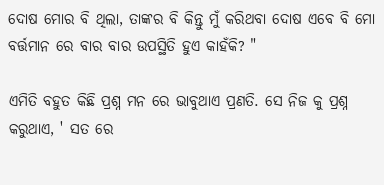ଦୋଷ ମୋର ବି ଥିଲା, ତାଙ୍କର ବି କିନ୍ତୁ ମୁଁ କରିଥବା ଦୋଷ ଏବେ ବି ମୋ ବର୍ତ୍ତମାନ ରେ ବାର ବାର ଉପସ୍ଥିତି ହୁଏ କାହଁକି? "

ଏମିତି ବହୁତ କିଛି ପ୍ରଶ୍ନ ମନ ରେ ଭାବୁଥାଏ ପ୍ରଣତି. ସେ ନିଜ କୁ ପ୍ରଶ୍ନ କରୁଥାଏ, ' ସତ ରେ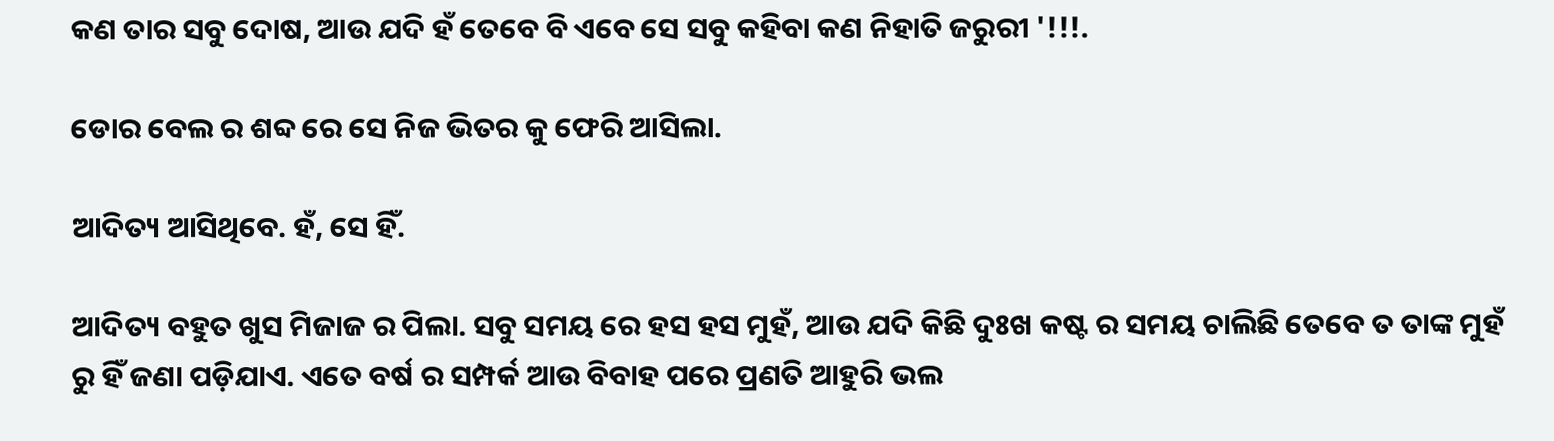କଣ ତାର ସବୁ ଦୋଷ, ଆଉ ଯଦି ହଁ ତେବେ ବି ଏବେ ସେ ସବୁ କହିବା କଣ ନିହାତି ଜରୁରୀ '!!!.

ଡୋର ବେଲ ର ଶବ୍ଦ ରେ ସେ ନିଜ ଭିତର କୁ ଫେରି ଆସିଲା.

ଆଦିତ୍ୟ ଆସିଥିବେ. ହଁ, ସେ ହିଁ.

ଆଦିତ୍ୟ ବହୁତ ଖୁସ ମିଜାଜ ର ପିଲା. ସବୁ ସମୟ ରେ ହସ ହସ ମୁହଁ, ଆଉ ଯଦି କିଛି ଦୁଃଖ କଷ୍ଟ ର ସମୟ ଚାଲିଛି ତେବେ ତ ତାଙ୍କ ମୁହଁ ରୁ ହିଁ ଜଣା ପଡ଼ିଯାଏ. ଏତେ ବର୍ଷ ର ସମ୍ପର୍କ ଆଉ ବିବାହ ପରେ ପ୍ରଣତି ଆହୁରି ଭଲ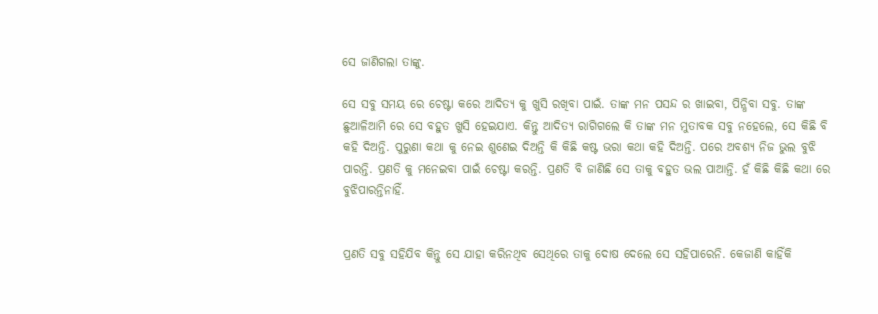ସେ ଜାଣିଗଲା ତାଙ୍କୁ.

ସେ ସବୁ ସମୟ ରେ ଚେଷ୍ଟା କରେ ଆଦିତ୍ୟ କୁ ଖୁସି ରଖିବା ପାଇଁ. ତାଙ୍କ ମନ ପସନ୍ଦ ର ଖାଇବା, ପିନ୍ଧିବା ସବୁ. ତାଙ୍କ ଛୁଆଳିଆମି ରେ ସେ ବହୁତ ଖୁସି ହେଇଯାଏ. କିନ୍ତୁ ଆଦିତ୍ୟ ରାଗିଗଲେ କି ତାଙ୍କ ମନ ମୁତାବକ ସବୁ ନହେଲେ, ସେ କିଛି ବି କହି ଦିଅନ୍ତି. ପୁରୁଣା କଥା କୁ ନେଇ ଶୁଣେଇ ଦିଅନ୍ତି କି କିଛି କଷ୍ଟ ଭରା କଥା କହି ଦିଅନ୍ତି. ପରେ ଅବଶ୍ୟ ନିଜ ଭୁଲ ବୁଝି ପାରନ୍ତି. ପ୍ରଣତି କୁ ମନେଇବା ପାଇଁ ଚେଷ୍ଟା କରନ୍ତି. ପ୍ରଣତି ବି ଜାଣିଛି ସେ ତାକୁ ବହୁତ ଭଲ ପାଆନ୍ତି. ହଁ କିଛି କିଛି କଥା ରେ ବୁଝିପାରନ୍ତିନାହିଁ.


ପ୍ରଣତି ସବୁ ସହିଯିବ କିନ୍ତୁ ସେ ଯାହା କରିନଥିବ ସେଥିରେ ତାକୁ ଦୋଷ ଦେଲେ ସେ ସହିପାରେନି. କେଜାଣି କାହିଁକି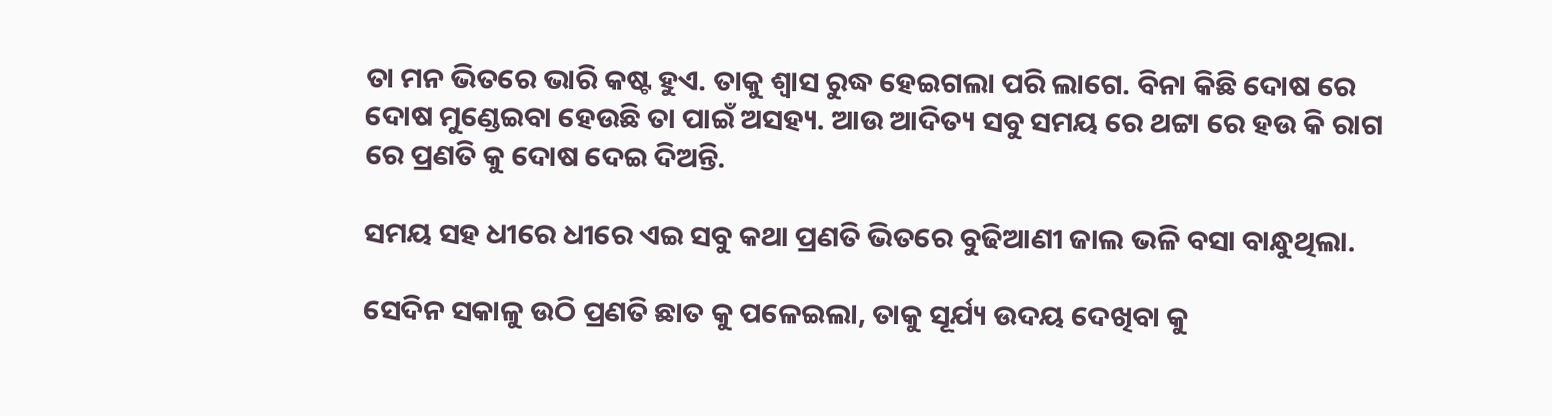ତା ମନ ଭିତରେ ଭାରି କଷ୍ଟ ହୁଏ. ତାକୁ ଶ୍ୱାସ ରୁଦ୍ଧ ହେଇଗଲା ପରି ଲାଗେ. ବିନା କିଛି ଦୋଷ ରେ ଦୋଷ ମୁଣ୍ଡେଇବା ହେଉଛି ତା ପାଇଁ ଅସହ୍ୟ. ଆଉ ଆଦିତ୍ୟ ସବୁ ସମୟ ରେ ଥଟ୍ଟା ରେ ହଉ କି ରାଗ ରେ ପ୍ରଣତି କୁ ଦୋଷ ଦେଇ ଦିଅନ୍ତି.

ସମୟ ସହ ଧୀରେ ଧୀରେ ଏଇ ସବୁ କଥା ପ୍ରଣତି ଭିତରେ ବୁଢିଆଣୀ ଜାଲ ଭଳି ବସା ବାନ୍ଧୁଥିଲା.

ସେଦିନ ସକାଳୁ ଉଠି ପ୍ରଣତି ଛାତ କୁ ପଳେଇଲା, ତାକୁ ସୂର୍ଯ୍ୟ ଉଦୟ ଦେଖିବା କୁ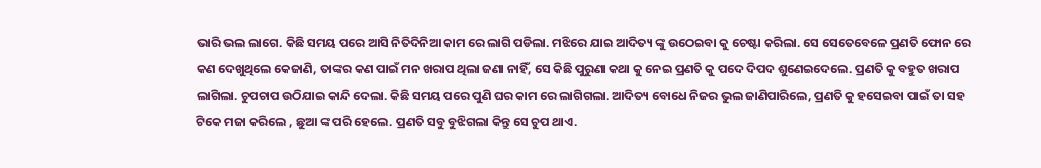ଭାରି ଭଲ ଲାଗେ. କିଛି ସମୟ ପରେ ଆସି ନିତିଦିନିଆ କାମ ରେ ଲାଗି ପଡିଲା. ମଝିରେ ଯାଇ ଆଦିତ୍ୟ ଙ୍କୁ ଉଠେଇବା କୁ ଚେଷ୍ଟା କରିଲା. ସେ ସେତେବେଳେ ପ୍ରଣତି ଫୋନ ରେ କଣ ଦେଖୁଥିଲେ କେଜାଣି, ତାଙ୍କର କଣ ପାଇଁ ମନ ଖରାପ ଥିଲା ଜଣା ନାହିଁ, ସେ କିଛି ପୁରୁଣା କଥା କୁ ନେଇ ପ୍ରଣତି କୁ ପଦେ ଦିପଦ ଶୁଣେଇଦେଲେ. ପ୍ରଣତି କୁ ବହୁତ ଖରାପ ଲାଗିଲା. ଚୁପଚାପ ଉଠିଯାଇ କାନ୍ଦି ଦେଲା. କିଛି ସମୟ ପରେ ପୁଣି ଘର କାମ ରେ ଲାଗିଗଲା. ଆଦିତ୍ୟ ବୋଧେ ନିଜର ଭୁଲ ଜାଣିପାରିଲେ, ପ୍ରଣତି କୁ ହସେଇବା ପାଇଁ ତା ସହ ଟିକେ ମଜା କରିଲେ , ଛୁଆ ଙ୍କ ପରି ହେଲେ. ପ୍ରଣତି ସବୁ ବୁଝିଗଲା କିନ୍ତୁ ସେ ଚୁପ ଥାଏ.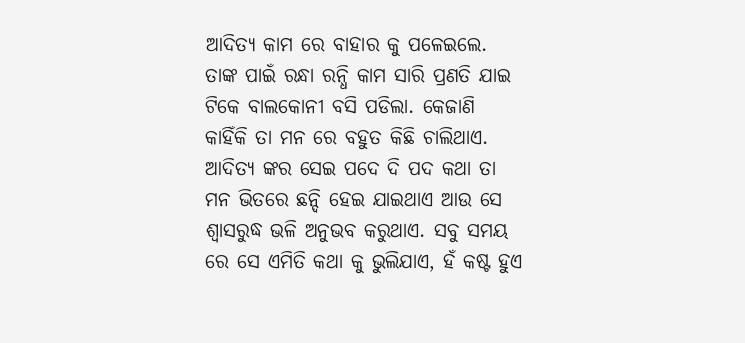ଆଦିତ୍ୟ କାମ ରେ ବାହାର କୁ ପଳେଇଲେ. ତାଙ୍କ ପାଇଁ ରନ୍ଧା ରନ୍ଧି କାମ ସାରି ପ୍ରଣତି ଯାଇ ଟିକେ ବାଲକୋନୀ ବସି ପଡିଲା. କେଜାଣି କାହିଁକି ତା ମନ ରେ ବହୁତ କିଛି ଚାଲିଥାଏ. ଆଦିତ୍ୟ ଙ୍କର ସେଇ ପଦେ ଦି ପଦ କଥା ତା ମନ ଭିତରେ ଛନ୍ଦି ହେଇ ଯାଇଥାଏ ଆଉ ସେ ଶ୍ୱାସରୁଦ୍ଧ ଭଳି ଅନୁଭବ କରୁଥାଏ. ସବୁ ସମୟ ରେ ସେ ଏମିତି କଥା କୁ ଭୁଲିଯାଏ, ହଁ କଷ୍ଟ ହୁଏ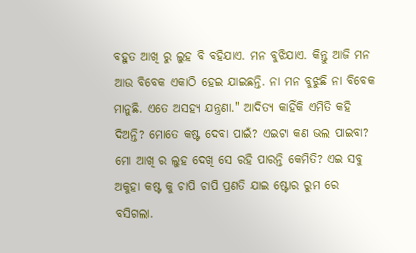ବହୁତ ଆଖି ରୁ ଲୁହ ବି ବହିଯାଏ. ମନ ବୁଝିଯାଏ. କିନ୍ତୁ ଆଜି ମନ ଆଉ ବିବେକ ଏକାଠି ହେଇ ଯାଇଛନ୍ତି. ନା ମନ ବୁଝୁଛି ନା ବିବେକ ମାନୁଛି. ଏତେ ଅସହ୍ୟ ଯନ୍ତ୍ରଣା." ଆଦିତ୍ୟ କାହିଁକି ଏମିତି କହି ଦିଅନ୍ତି? ମୋତେ କଷ୍ଟ ଦେବା ପାଇଁ? ଏଇଟା କଣ ଭଲ ପାଇବା? ମୋ ଆଖି ର ଲୁହ ଦେଖି ସେ ରହି ପାରନ୍ତି କେମିତି? ଏଇ ସବୁ ଅକୁହା କଷ୍ଟ କୁ ଚାପି ଚାପି ପ୍ରଣତି ଯାଇ ଷ୍ଟୋର ରୁମ ରେ ବସିଗଲା.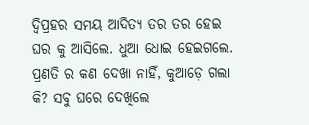ଦ୍ବିପ୍ରହର ସମୟ ଆଦିତ୍ୟ ତର ତର ହେଇ ଘର କୁ ଆସିଲେ. ଧୁଆ ଧୋଇ ହେଇଗଲେ. ପ୍ରଣତି ର କଣ ଦେଖା ନାହିଁ, କୁଆଡ଼େ ଗଲା କି? ସବୁ ଘରେ ଦେଖିଲେ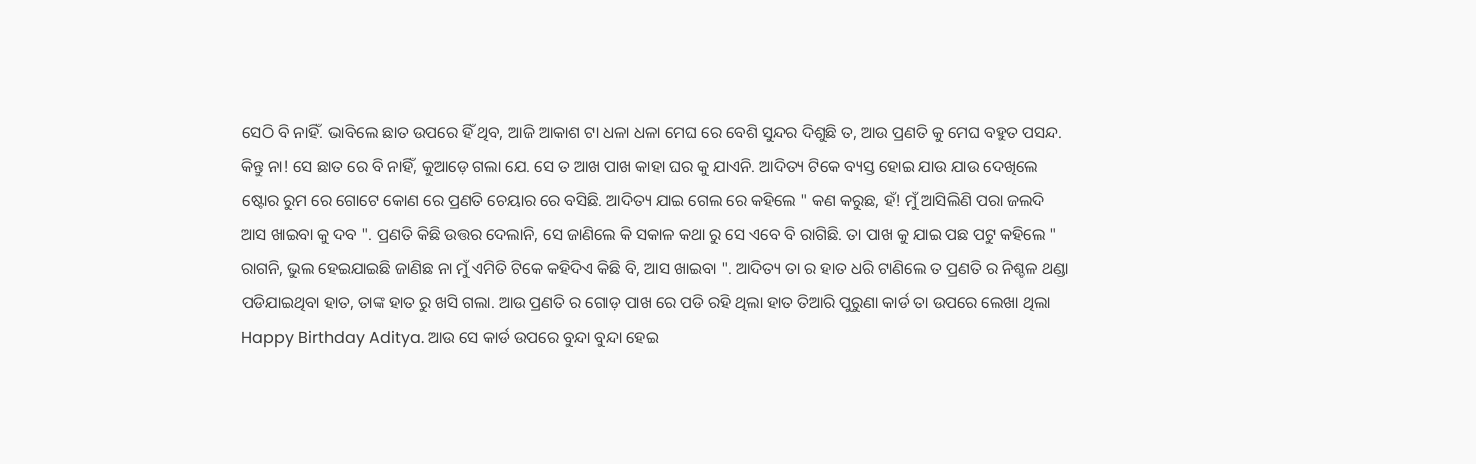ସେଠି ବି ନାହିଁ. ଭାବିଲେ ଛାତ ଉପରେ ହିଁ ଥିବ, ଆଜି ଆକାଶ ଟା ଧଳା ଧଳା ମେଘ ରେ ବେଶି ସୁନ୍ଦର ଦିଶୁଛି ତ, ଆଉ ପ୍ରଣତି କୁ ମେଘ ବହୁତ ପସନ୍ଦ. କିନ୍ତୁ ନା! ସେ ଛାତ ରେ ବି ନାହିଁ, କୁଆଡ଼େ ଗଲା ଯେ. ସେ ତ ଆଖ ପାଖ କାହା ଘର କୁ ଯାଏନି. ଆଦିତ୍ୟ ଟିକେ ବ୍ୟସ୍ତ ହୋଇ ଯାଉ ଯାଉ ଦେଖିଲେ ଷ୍ଟୋର ରୁମ ରେ ଗୋଟେ କୋଣ ରେ ପ୍ରଣତି ଚେୟାର ରେ ବସିଛି. ଆଦିତ୍ୟ ଯାଇ ଗେଲ ରେ କହିଲେ " କଣ କରୁଛ, ହଁ! ମୁଁ ଆସିଲିଣି ପରା ଜଲଦି ଆସ ଖାଇବା କୁ ଦବ ". ପ୍ରଣତି କିଛି ଉତ୍ତର ଦେଲାନି, ସେ ଜାଣିଲେ କି ସକାଳ କଥା ରୁ ସେ ଏବେ ବି ରାଗିଛି. ତା ପାଖ କୁ ଯାଇ ପଛ ପଟୁ କହିଲେ " ରାଗନି, ଭୁଲ ହେଇଯାଇଛି ଜାଣିଛ ନା ମୁଁ ଏମିତି ଟିକେ କହିଦିଏ କିଛି ବି, ଆସ ଖାଇବା ". ଆଦିତ୍ୟ ତା ର ହାତ ଧରି ଟାଣିଲେ ତ ପ୍ରଣତି ର ନିଶ୍ଚଳ ଥଣ୍ଡା ପଡିଯାଇଥିବା ହାତ, ତାଙ୍କ ହାତ ରୁ ଖସି ଗଲା. ଆଉ ପ୍ରଣତି ର ଗୋଡ଼ ପାଖ ରେ ପଡି ରହି ଥିଲା ହାତ ତିଆରି ପୁରୁଣା କାର୍ଡ ତା ଉପରେ ଲେଖା ଥିଲା Happy Birthday Aditya. ଆଉ ସେ କାର୍ଡ ଉପରେ ବୁନ୍ଦା ବୁନ୍ଦା ହେଇ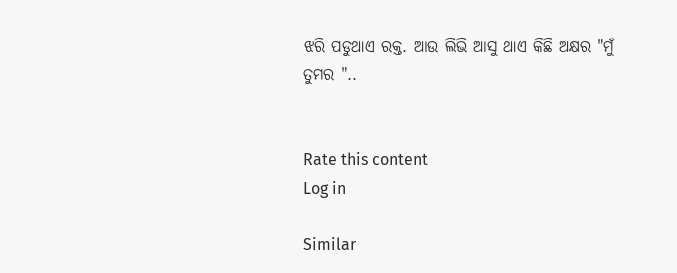ଝରି ପଡୁଥାଏ ରକ୍ତ. ଆଉ ଲିଭି ଆସୁ ଥାଏ କିଛି ଅକ୍ଷର "ମୁଁ ତୁମର "..


Rate this content
Log in

Similar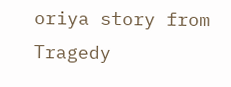oriya story from Tragedy